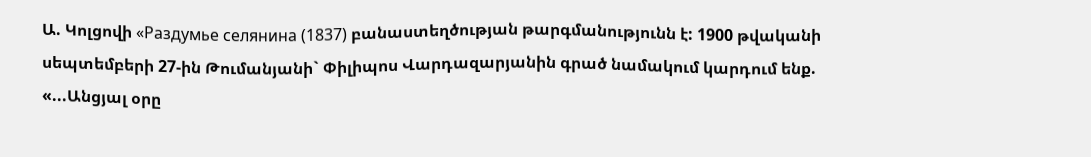Ա. Կոլցովի «Раздумье селянина (1837) բանաստեղծության թարգմանությունն է: 1900 թվականի սեպտեմբերի 27-ին Թումանյանի` Փիլիպոս Վարդազարյանին գրած նամակում կարդում ենք. «...Անցյալ օրը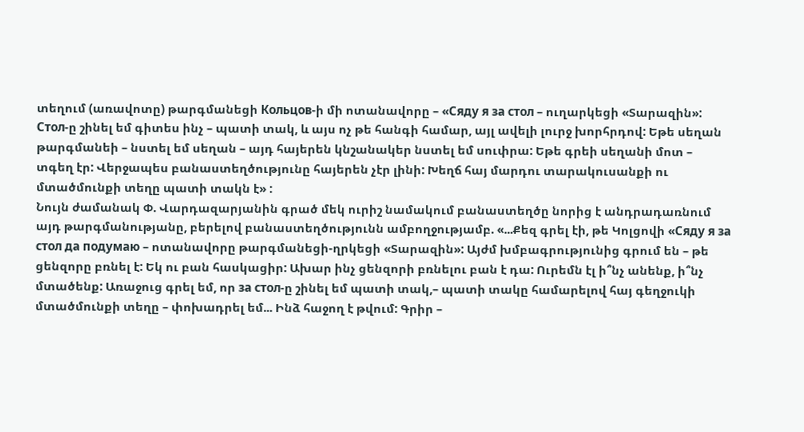տեղում (առավոտը) թարգմանեցի Кольцов-ի մի ոտանավորը – «Сяду я за стол – ուղարկեցի «Տարազին»: Стол-ը շինել եմ գիտես ինչ – պատի տակ, և այս ոչ թե հանգի համար, այլ ավելի լուրջ խորհրդով: Եթե սեղան թարգմանեի – նստել եմ սեղան – այդ հայերեն կնշանակեր նստել եմ սուփրա: Եթե գրեի սեղանի մոտ – տգեղ էր: Վերջապես բանաստեղծությունը հայերեն չէր լինի: Խեղճ հայ մարդու տարակուսանքի ու մտածմունքի տեղը պատի տակն է» :
Նույն ժամանակ Փ. Վարդազարյանին գրած մեկ ուրիշ նամակում բանաստեղծը նորից է անդրադառնում այդ թարգմանությանը, բերելով բանաստեղծությունն ամբողջությամբ. «...Քեզ գրել էի, թե Կոլցովի «Сяду я за стол да подумаю – ոտանավորը թարգմանեցի-ղրկեցի «Տարազին»: Այժմ խմբագրությունից գրում են – թե ցենզորը բռնել է: Եկ ու բան հասկացիր: Ախար ինչ ցենզորի բռնելու բան է դա: Ուրեմն էլ ի՞նչ անենք, ի՞նչ մտածենք: Առաջուց գրել եմ, որ за стол-ը շինել եմ պատի տակ,– պատի տակը համարելով հայ գեղջուկի մտածմունքի տեղը – փոխադրել եմ... Ինձ հաջող է թվում: Գրիր –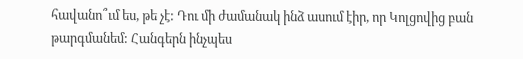հավանո՞ւմ ես, թե չէ: Դու մի ժամանակ ինձ ասում էիր, որ Կոլցովից բան թարգմանեմ: Հանգերն ինչպես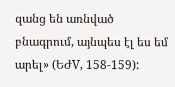զանց են առնված բնագրում, այնպես էլ ես եմ արել» (ԵԺV, 158-159):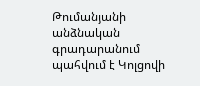Թումանյանի անձնական գրադարանում պահվում է Կոլցովի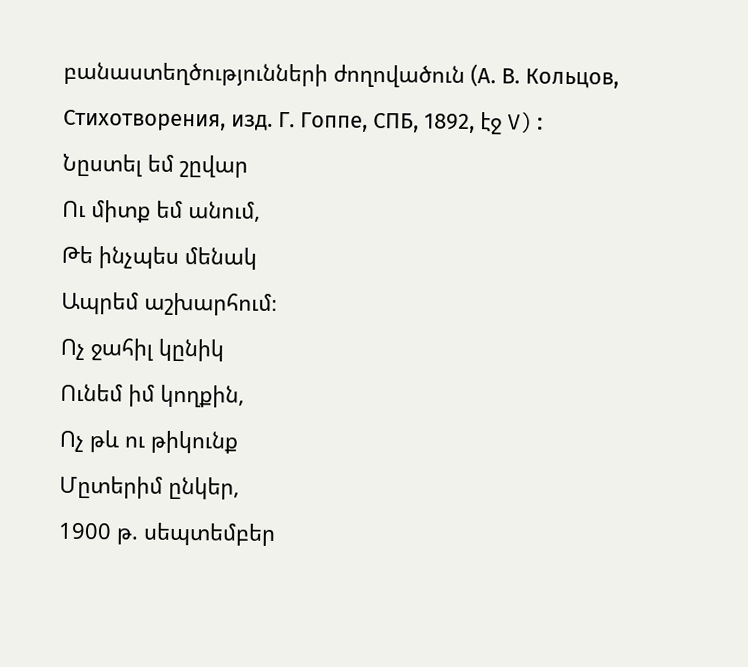բանաստեղծությունների ժողովածուն (А. В. Кольцов, Стихотворения, изд. Г. Гоппе, СПБ, 1892, էջ V):
Նըստել եմ շըվար
Ու միտք եմ անում,
Թե ինչպես մենակ
Ապրեմ աշխարհում։
Ոչ ջահիլ կընիկ
Ունեմ իմ կողքին,
Ոչ թև ու թիկունք
Մըտերիմ ընկեր,
1900 թ. սեպտեմբեր